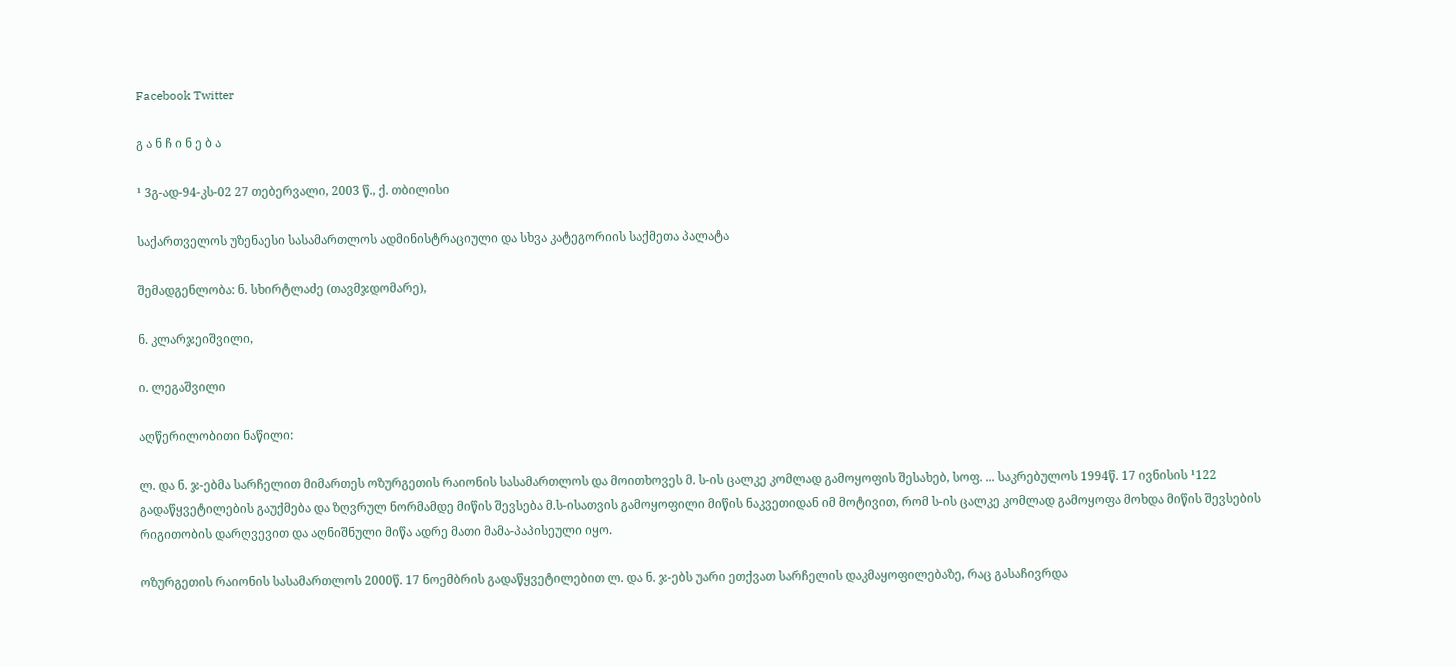Facebook Twitter

გ ა ნ ჩ ი ნ ე ბ ა

¹ 3გ-ად-94-კს-02 27 თებერვალი, 2003 წ., ქ. თბილისი

საქართველოს უზენაესი სასამართლოს ადმინისტრაციული და სხვა კატეგორიის საქმეთა პალატა

შემადგენლობა: ნ. სხირტლაძე (თავმჯდომარე),

ნ. კლარჯეიშვილი,

ი. ლეგაშვილი

აღწერილობითი ნაწილი:

ლ. და ნ. ჯ-ებმა სარჩელით მიმართეს ოზურგეთის რაიონის სასამართლოს და მოითხოვეს მ. ს-ის ცალკე კომლად გამოყოფის შესახებ, სოფ. ... საკრებულოს 1994წ. 17 ივნისის ¹122 გადაწყვეტილების გაუქმება და ზღვრულ ნორმამდე მიწის შევსება მ.ს-ისათვის გამოყოფილი მიწის ნაკვეთიდან იმ მოტივით, რომ ს-ის ცალკე კომლად გამოყოფა მოხდა მიწის შევსების რიგითობის დარღვევით და აღნიშნული მიწა ადრე მათი მამა-პაპისეული იყო.

ოზურგეთის რაიონის სასამართლოს 2000წ. 17 ნოემბრის გადაწყვეტილებით ლ. და ნ. ჯ-ებს უარი ეთქვათ სარჩელის დაკმაყოფილებაზე, რაც გასაჩივრდა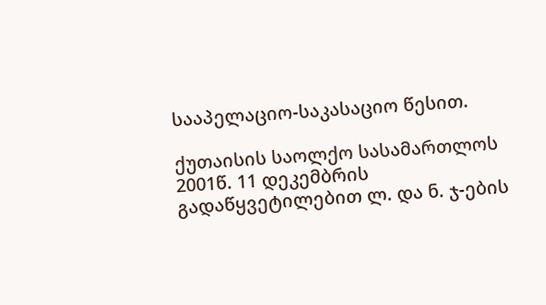სააპელაციო-საკასაციო წესით.

ქუთაისის საოლქო სასამართლოს 2001წ. 11 დეკემბრის გადაწყვეტილებით ლ. და ნ. ჯ-ების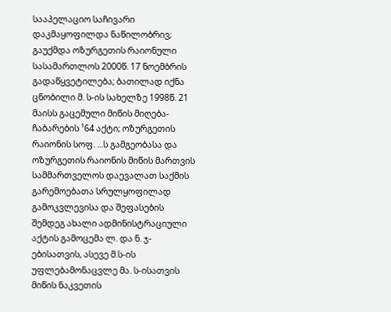სააპელაციო საჩივარი დაკმაყოფილდა ნაწილობრივ; გაუქმდა ოზურგეთის რაიონული სასამართლოს 2000წ. 17 ნოემბრის გადაწყვეტილება; ბათილად იქნა ცნობილი მ. ს-ის სახელზე 1998წ. 21 მაისს გაცემული მიწის მიღება-ჩაბარების ¹64 აქტი; ოზურგეთის რაიონის სოფ. ...ს გამგეობასა და ოზურგეთის რაიონის მიწის მართვის სამმართველოს დაევალათ საქმის გარემოებათა სრულყოფილად გამოკვლევისა და შეფასების შემდეგ ახალი ადმინისტრაციული აქტის გამოცემა ლ. და ნ. ჯ-ებისათვის, ასევე მ.ს-ის უფლებამონაცვლე მა. ს-ისათვის მიწის ნაკვეთის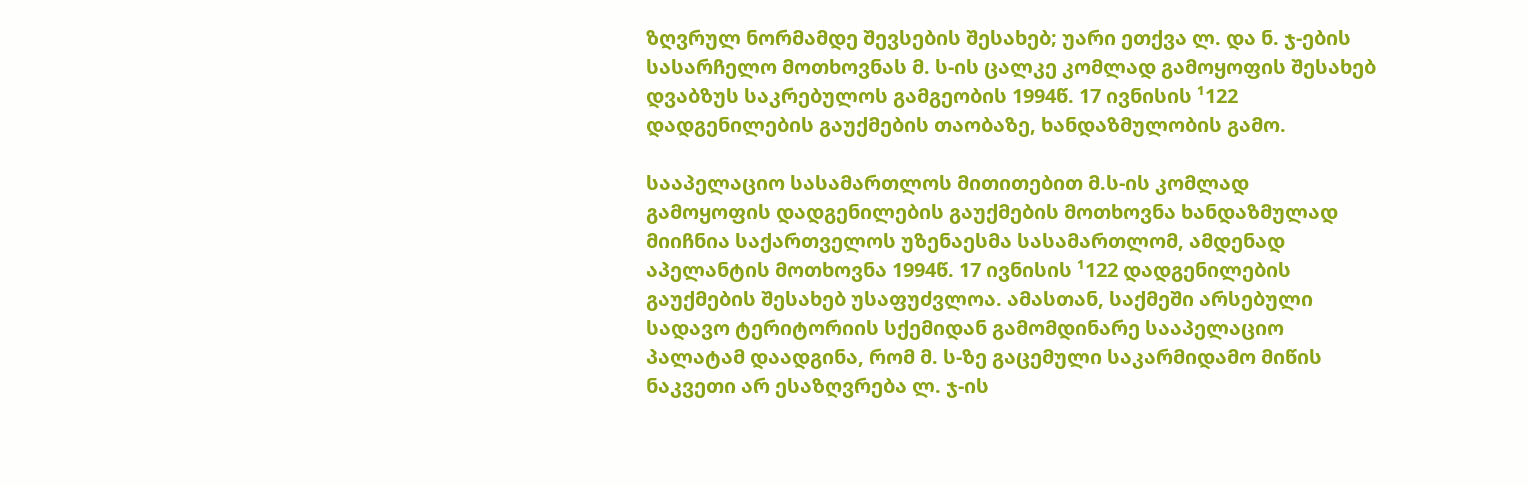ზღვრულ ნორმამდე შევსების შესახებ; უარი ეთქვა ლ. და ნ. ჯ-ების სასარჩელო მოთხოვნას მ. ს-ის ცალკე კომლად გამოყოფის შესახებ დვაბზუს საკრებულოს გამგეობის 1994წ. 17 ივნისის ¹122 დადგენილების გაუქმების თაობაზე, ხანდაზმულობის გამო.

სააპელაციო სასამართლოს მითითებით მ.ს-ის კომლად გამოყოფის დადგენილების გაუქმების მოთხოვნა ხანდაზმულად მიიჩნია საქართველოს უზენაესმა სასამართლომ, ამდენად აპელანტის მოთხოვნა 1994წ. 17 ივნისის ¹122 დადგენილების გაუქმების შესახებ უსაფუძვლოა. ამასთან, საქმეში არსებული სადავო ტერიტორიის სქემიდან გამომდინარე სააპელაციო პალატამ დაადგინა, რომ მ. ს-ზე გაცემული საკარმიდამო მიწის ნაკვეთი არ ესაზღვრება ლ. ჯ-ის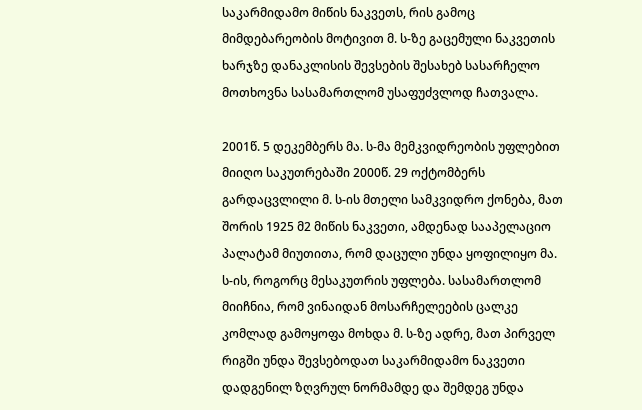საკარმიდამო მიწის ნაკვეთს, რის გამოც მიმდებარეობის მოტივით მ. ს-ზე გაცემული ნაკვეთის ხარჯზე დანაკლისის შევსების შესახებ სასარჩელო მოთხოვნა სასამართლომ უსაფუძვლოდ ჩათვალა.

2001წ. 5 დეკემბერს მა. ს-მა მემკვიდრეობის უფლებით მიიღო საკუთრებაში 2000წ. 29 ოქტომბერს გარდაცვლილი მ. ს-ის მთელი სამკვიდრო ქონება, მათ შორის 1925 მ2 მიწის ნაკვეთი, ამდენად სააპელაციო პალატამ მიუთითა, რომ დაცული უნდა ყოფილიყო მა. ს-ის, როგორც მესაკუთრის უფლება. სასამართლომ მიიჩნია, რომ ვინაიდან მოსარჩელეების ცალკე კომლად გამოყოფა მოხდა მ. ს-ზე ადრე, მათ პირველ რიგში უნდა შევსებოდათ საკარმიდამო ნაკვეთი დადგენილ ზღვრულ ნორმამდე და შემდეგ უნდა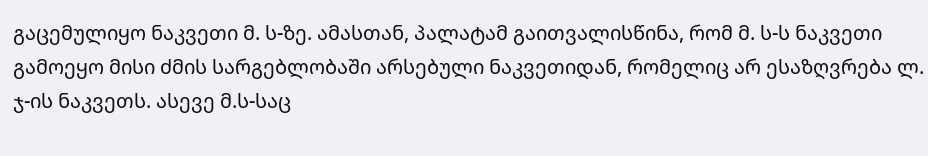გაცემულიყო ნაკვეთი მ. ს-ზე. ამასთან, პალატამ გაითვალისწინა, რომ მ. ს-ს ნაკვეთი გამოეყო მისი ძმის სარგებლობაში არსებული ნაკვეთიდან, რომელიც არ ესაზღვრება ლ. ჯ-ის ნაკვეთს. ასევე მ.ს-საც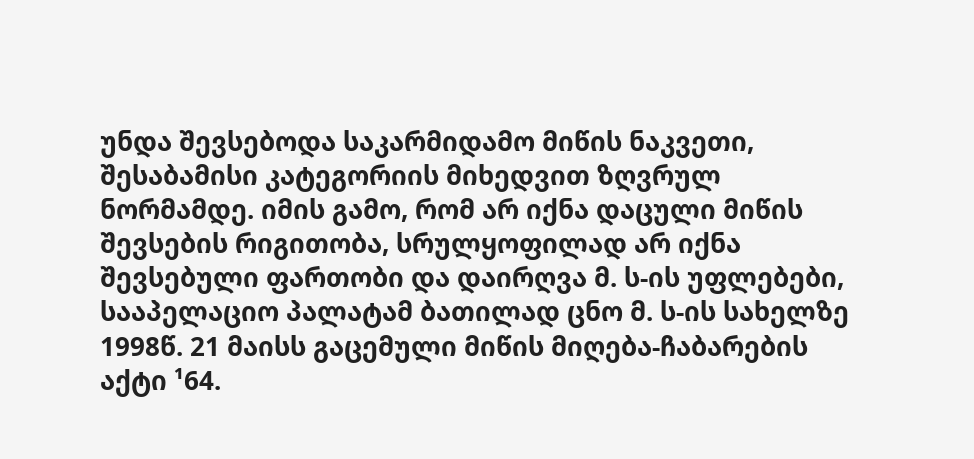უნდა შევსებოდა საკარმიდამო მიწის ნაკვეთი, შესაბამისი კატეგორიის მიხედვით ზღვრულ ნორმამდე. იმის გამო, რომ არ იქნა დაცული მიწის შევსების რიგითობა, სრულყოფილად არ იქნა შევსებული ფართობი და დაირღვა მ. ს-ის უფლებები, სააპელაციო პალატამ ბათილად ცნო მ. ს-ის სახელზე 1998წ. 21 მაისს გაცემული მიწის მიღება-ჩაბარების აქტი ¹64.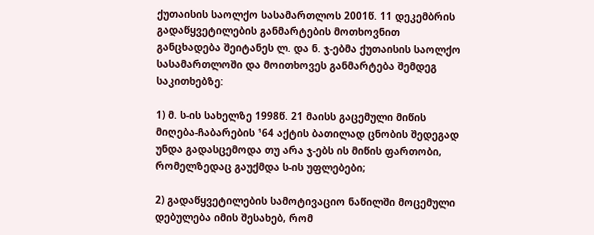ქუთაისის საოლქო სასამართლოს 2001წ. 11 დეკემბრის გადაწყვეტილების განმარტების მოთხოვნით განცხადება შეიტანეს ლ. და ნ. ჯ-ებმა ქუთაისის საოლქო სასამართლოში და მოითხოვეს განმარტება შემდეგ საკითხებზე:

1) მ. ს-ის სახელზე 1998წ. 21 მაისს გაცემული მიწის მიღება-ჩაბარების ¹64 აქტის ბათილად ცნობის შედეგად უნდა გადასცემოდა თუ არა ჯ-ებს ის მიწის ფართობი, რომელზედაც გაუქმდა ს-ის უფლებები;

2) გადაწყვეტილების სამოტივაციო ნაწილში მოცემული დებულება იმის შესახებ, რომ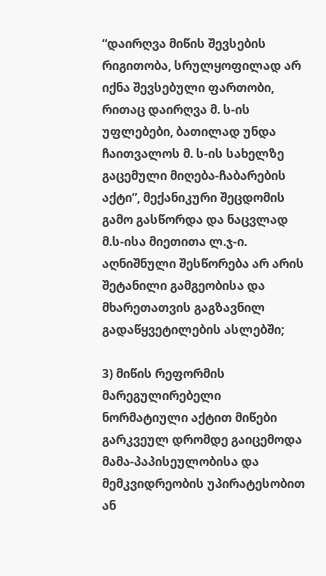“დაირღვა მიწის შევსების რიგითობა, სრულყოფილად არ იქნა შევსებული ფართობი, რითაც დაირღვა მ. ს-ის უფლებები, ბათილად უნდა ჩაითვალოს მ. ს-ის სახელზე გაცემული მიღება-ჩაბარების აქტი”, მექანიკური შეცდომის გამო გასწორდა და ნაცვლად მ.ს-ისა მიეთითა ლ.ჯ-ი. აღნიშნული შესწორება არ არის შეტანილი გამგეობისა და მხარეთათვის გაგზავნილ გადაწყვეტილების ასლებში;

3) მიწის რეფორმის მარეგულირებელი ნორმატიული აქტით მიწები გარკვეულ დრომდე გაიცემოდა მამა-პაპისეულობისა და მემკვიდრეობის უპირატესობით ან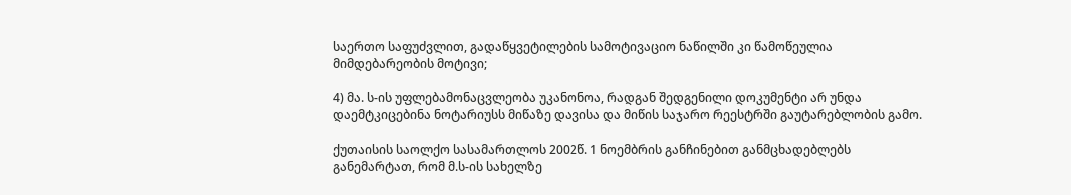საერთო საფუძვლით, გადაწყვეტილების სამოტივაციო ნაწილში კი წამოწეულია მიმდებარეობის მოტივი;

4) მა. ს-ის უფლებამონაცვლეობა უკანონოა, რადგან შედგენილი დოკუმენტი არ უნდა დაემტკიცებინა ნოტარიუსს მიწაზე დავისა და მიწის საჯარო რეესტრში გაუტარებლობის გამო.

ქუთაისის საოლქო სასამართლოს 2002წ. 1 ნოემბრის განჩინებით განმცხადებლებს განემარტათ, რომ მ.ს-ის სახელზე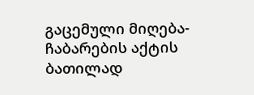გაცემული მიღება-ჩაბარების აქტის ბათილად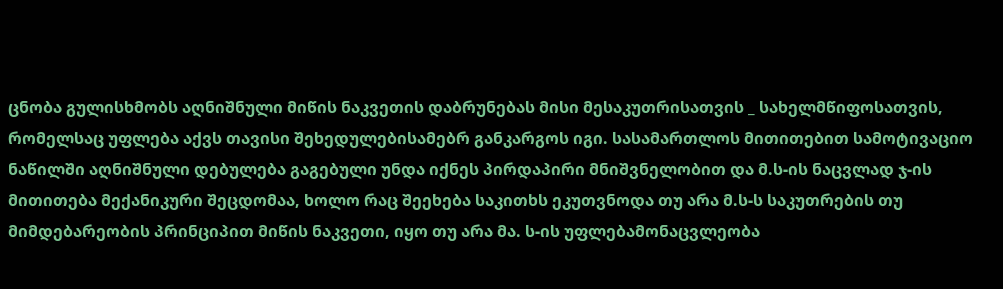ცნობა გულისხმობს აღნიშნული მიწის ნაკვეთის დაბრუნებას მისი მესაკუთრისათვის _ სახელმწიფოსათვის, რომელსაც უფლება აქვს თავისი შეხედულებისამებრ განკარგოს იგი. სასამართლოს მითითებით სამოტივაციო ნაწილში აღნიშნული დებულება გაგებული უნდა იქნეს პირდაპირი მნიშვნელობით და მ.ს-ის ნაცვლად ჯ-ის მითითება მექანიკური შეცდომაა, ხოლო რაც შეეხება საკითხს ეკუთვნოდა თუ არა მ.ს-ს საკუთრების თუ მიმდებარეობის პრინციპით მიწის ნაკვეთი, იყო თუ არა მა. ს-ის უფლებამონაცვლეობა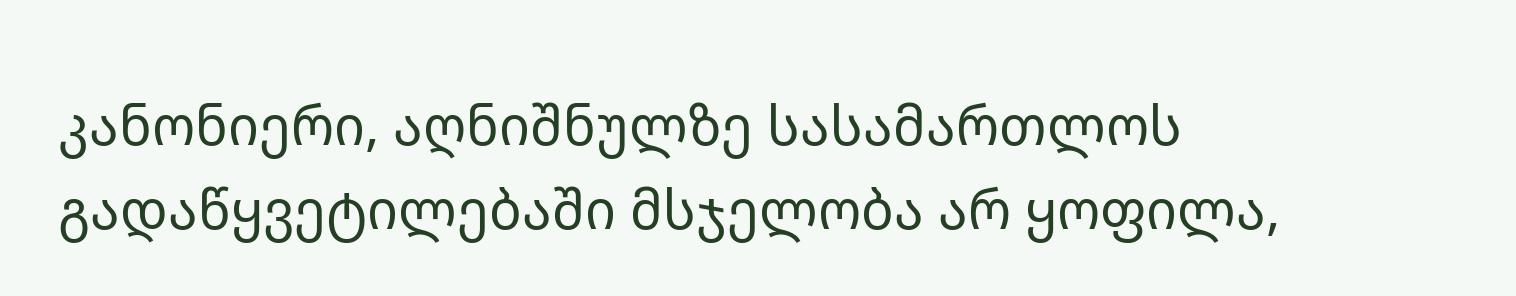კანონიერი, აღნიშნულზე სასამართლოს გადაწყვეტილებაში მსჯელობა არ ყოფილა,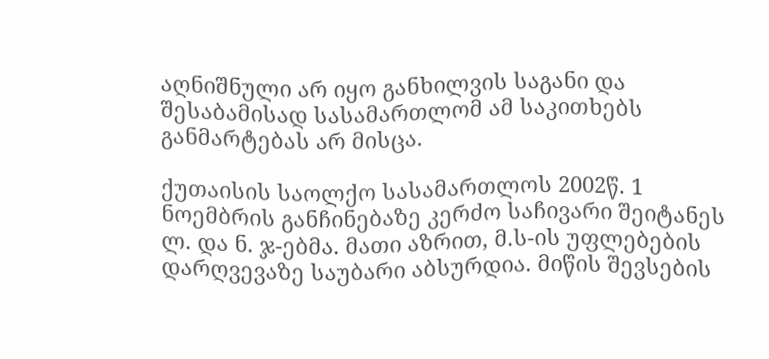აღნიშნული არ იყო განხილვის საგანი და შესაბამისად სასამართლომ ამ საკითხებს განმარტებას არ მისცა.

ქუთაისის საოლქო სასამართლოს 2002წ. 1 ნოემბრის განჩინებაზე კერძო საჩივარი შეიტანეს ლ. და ნ. ჯ-ებმა. მათი აზრით, მ.ს-ის უფლებების დარღვევაზე საუბარი აბსურდია. მიწის შევსების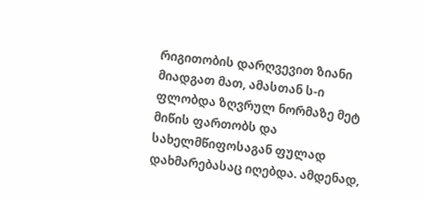რიგითობის დარღვევით ზიანი მიადგათ მათ, ამასთან ს-ი ფლობდა ზღვრულ ნორმაზე მეტ მიწის ფართობს და სახელმწიფოსაგან ფულად დახმარებასაც იღებდა. ამდენად,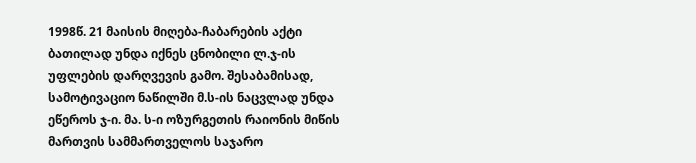1998წ. 21 მაისის მიღება-ჩაბარების აქტი ბათილად უნდა იქნეს ცნობილი ლ.ჯ-ის უფლების დარღვევის გამო. შესაბამისად, სამოტივაციო ნაწილში მ.ს-ის ნაცვლად უნდა ეწეროს ჯ-ი. მა. ს-ი ოზურგეთის რაიონის მიწის მართვის სამმართველოს საჯარო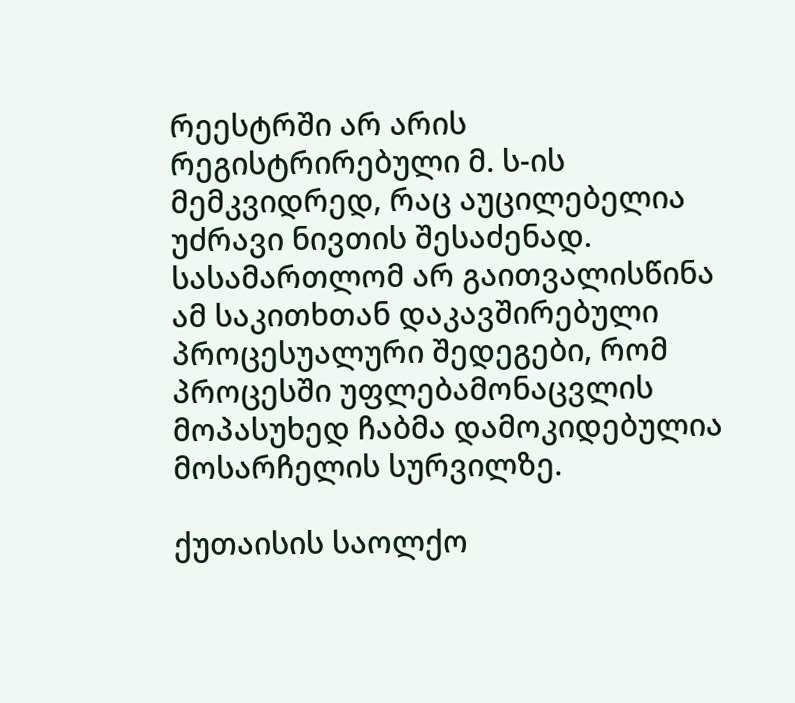რეესტრში არ არის რეგისტრირებული მ. ს-ის მემკვიდრედ, რაც აუცილებელია უძრავი ნივთის შესაძენად. სასამართლომ არ გაითვალისწინა ამ საკითხთან დაკავშირებული პროცესუალური შედეგები, რომ პროცესში უფლებამონაცვლის მოპასუხედ ჩაბმა დამოკიდებულია მოსარჩელის სურვილზე.

ქუთაისის საოლქო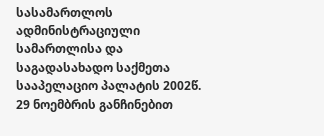სასამართლოს ადმინისტრაციული სამართლისა და საგადასახადო საქმეთა სააპელაციო პალატის 2002წ. 29 ნოემბრის განჩინებით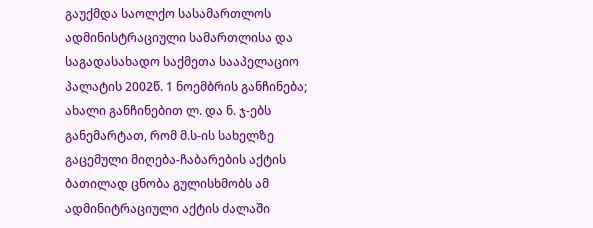გაუქმდა საოლქო სასამართლოს ადმინისტრაციული სამართლისა და საგადასახადო საქმეთა სააპელაციო პალატის 2002წ. 1 ნოემბრის განჩინება; ახალი განჩინებით ლ. და ნ. ჯ-ებს განემარტათ, რომ მ.ს-ის სახელზე გაცემული მიღება-ჩაბარების აქტის ბათილად ცნობა გულისხმობს ამ ადმინიტრაციული აქტის ძალაში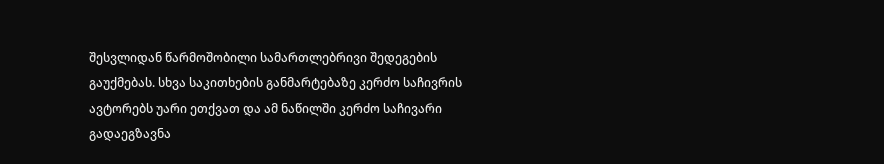შესვლიდან წარმოშობილი სამართლებრივი შედეგების გაუქმებას. სხვა საკითხების განმარტებაზე კერძო საჩივრის ავტორებს უარი ეთქვათ და ამ ნაწილში კერძო საჩივარი გადაეგზავნა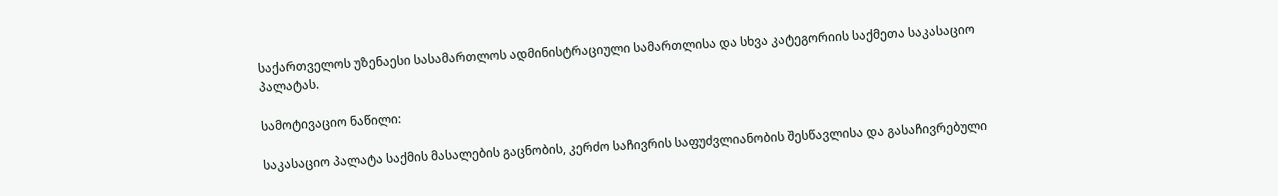საქართველოს უზენაესი სასამართლოს ადმინისტრაციული სამართლისა და სხვა კატეგორიის საქმეთა საკასაციო პალატას.

სამოტივაციო ნაწილი:

საკასაციო პალატა საქმის მასალების გაცნობის, კერძო საჩივრის საფუძვლიანობის შესწავლისა და გასაჩივრებული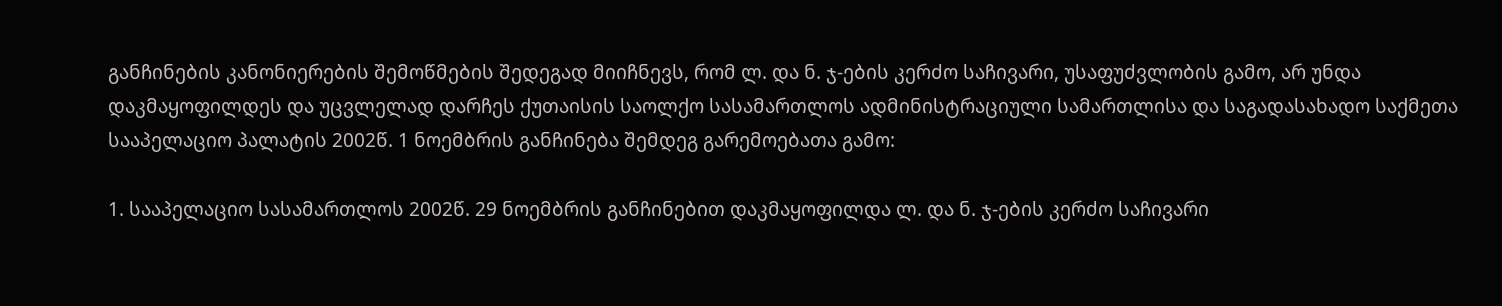განჩინების კანონიერების შემოწმების შედეგად მიიჩნევს, რომ ლ. და ნ. ჯ-ების კერძო საჩივარი, უსაფუძვლობის გამო, არ უნდა დაკმაყოფილდეს და უცვლელად დარჩეს ქუთაისის საოლქო სასამართლოს ადმინისტრაციული სამართლისა და საგადასახადო საქმეთა სააპელაციო პალატის 2002წ. 1 ნოემბრის განჩინება შემდეგ გარემოებათა გამო:

1. სააპელაციო სასამართლოს 2002წ. 29 ნოემბრის განჩინებით დაკმაყოფილდა ლ. და ნ. ჯ-ების კერძო საჩივარი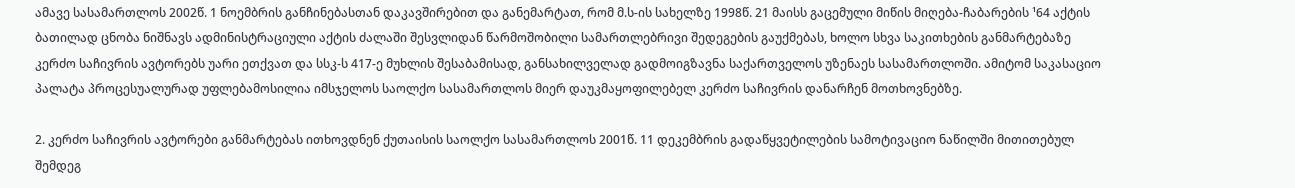ამავე სასამართლოს 2002წ. 1 ნოემბრის განჩინებასთან დაკავშირებით და განემარტათ, რომ მ.ს-ის სახელზე 1998წ. 21 მაისს გაცემული მიწის მიღება-ჩაბარების ¹64 აქტის ბათილად ცნობა ნიშნავს ადმინისტრაციული აქტის ძალაში შესვლიდან წარმოშობილი სამართლებრივი შედეგების გაუქმებას, ხოლო სხვა საკითხების განმარტებაზე კერძო საჩივრის ავტორებს უარი ეთქვათ და სსკ-ს 417-ე მუხლის შესაბამისად, განსახილველად გადმოიგზავნა საქართველოს უზენაეს სასამართლოში. ამიტომ საკასაციო პალატა პროცესუალურად უფლებამოსილია იმსჯელოს საოლქო სასამართლოს მიერ დაუკმაყოფილებელ კერძო საჩივრის დანარჩენ მოთხოვნებზე.

2. კერძო საჩივრის ავტორები განმარტებას ითხოვდნენ ქუთაისის საოლქო სასამართლოს 2001წ. 11 დეკემბრის გადაწყვეტილების სამოტივაციო ნაწილში მითითებულ შემდეგ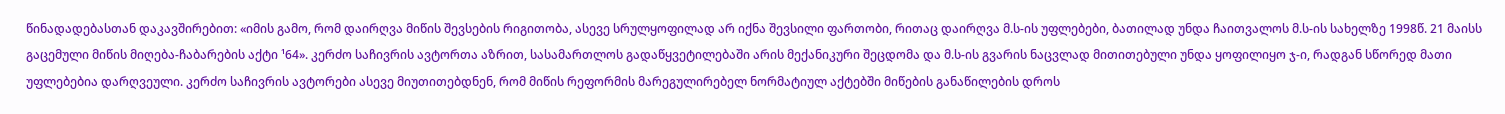წინადადებასთან დაკავშირებით: «იმის გამო, რომ დაირღვა მიწის შევსების რიგითობა, ასევე სრულყოფილად არ იქნა შევსილი ფართობი, რითაც დაირღვა მ.ს-ის უფლებები, ბათილად უნდა ჩაითვალოს მ.ს-ის სახელზე 1998წ. 21 მაისს გაცემული მიწის მიღება-ჩაბარების აქტი ¹64». კერძო საჩივრის ავტორთა აზრით, სასამართლოს გადაწყვეტილებაში არის მექანიკური შეცდომა და მ.ს-ის გვარის ნაცვლად მითითებული უნდა ყოფილიყო ჯ-ი, რადგან სწორედ მათი უფლებებია დარღვეული. კერძო საჩივრის ავტორები ასევე მიუთითებდნენ, რომ მიწის რეფორმის მარეგულირებელ ნორმატიულ აქტებში მიწების განაწილების დროს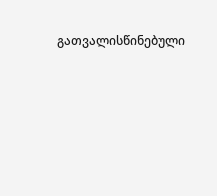გათვალისწინებული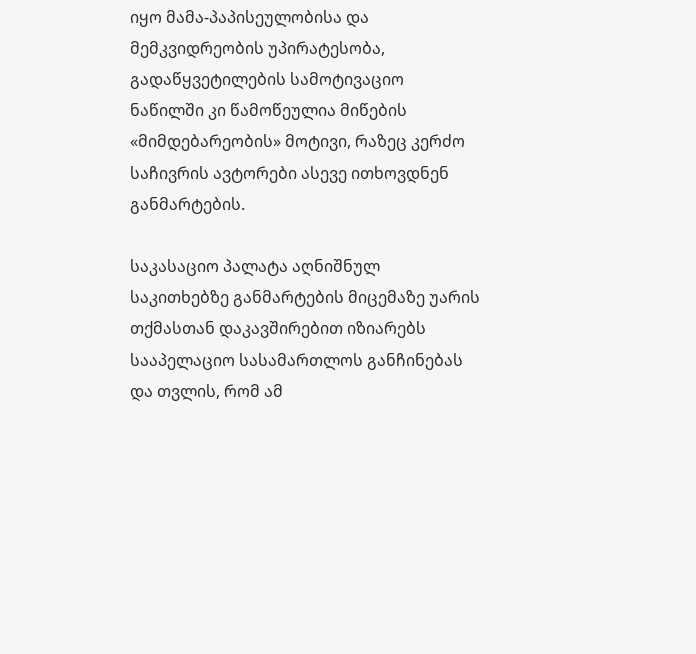იყო მამა-პაპისეულობისა და მემკვიდრეობის უპირატესობა, გადაწყვეტილების სამოტივაციო ნაწილში კი წამოწეულია მიწების «მიმდებარეობის» მოტივი, რაზეც კერძო საჩივრის ავტორები ასევე ითხოვდნენ განმარტების.

საკასაციო პალატა აღნიშნულ საკითხებზე განმარტების მიცემაზე უარის თქმასთან დაკავშირებით იზიარებს სააპელაციო სასამართლოს განჩინებას და თვლის, რომ ამ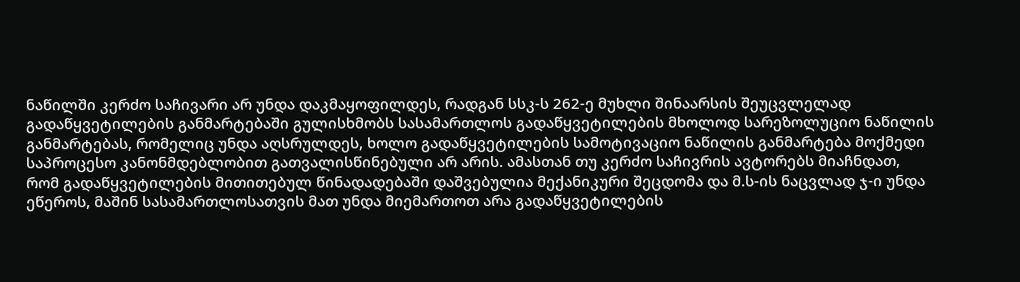ნაწილში კერძო საჩივარი არ უნდა დაკმაყოფილდეს, რადგან სსკ-ს 262-ე მუხლი შინაარსის შეუცვლელად გადაწყვეტილების განმარტებაში გულისხმობს სასამართლოს გადაწყვეტილების მხოლოდ სარეზოლუციო ნაწილის განმარტებას, რომელიც უნდა აღსრულდეს, ხოლო გადაწყვეტილების სამოტივაციო ნაწილის განმარტება მოქმედი საპროცესო კანონმდებლობით გათვალისწინებული არ არის. ამასთან თუ კერძო საჩივრის ავტორებს მიაჩნდათ, რომ გადაწყვეტილების მითითებულ წინადადებაში დაშვებულია მექანიკური შეცდომა და მ.ს-ის ნაცვლად ჯ-ი უნდა ეწეროს, მაშინ სასამართლოსათვის მათ უნდა მიემართოთ არა გადაწყვეტილების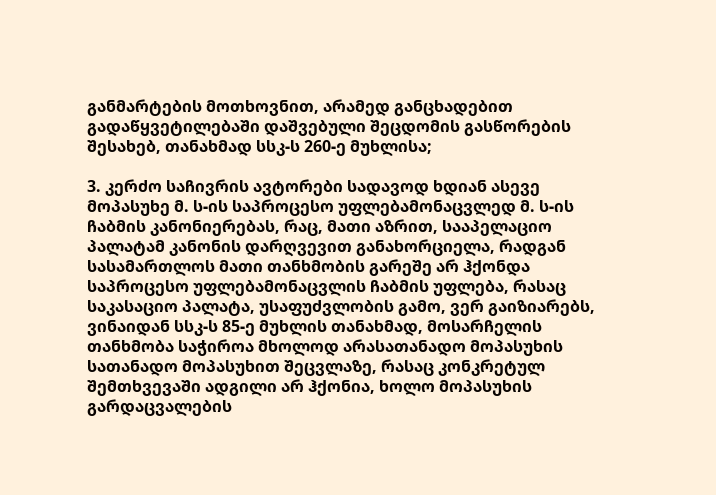განმარტების მოთხოვნით, არამედ განცხადებით გადაწყვეტილებაში დაშვებული შეცდომის გასწორების შესახებ, თანახმად სსკ-ს 260-ე მუხლისა;

3. კერძო საჩივრის ავტორები სადავოდ ხდიან ასევე მოპასუხე მ. ს-ის საპროცესო უფლებამონაცვლედ მ. ს-ის ჩაბმის კანონიერებას, რაც, მათი აზრით, სააპელაციო პალატამ კანონის დარღვევით განახორციელა, რადგან სასამართლოს მათი თანხმობის გარეშე არ ჰქონდა საპროცესო უფლებამონაცვლის ჩაბმის უფლება, რასაც საკასაციო პალატა, უსაფუძვლობის გამო, ვერ გაიზიარებს, ვინაიდან სსკ-ს 85-ე მუხლის თანახმად, მოსარჩელის თანხმობა საჭიროა მხოლოდ არასათანადო მოპასუხის სათანადო მოპასუხით შეცვლაზე, რასაც კონკრეტულ შემთხვევაში ადგილი არ ჰქონია, ხოლო მოპასუხის გარდაცვალების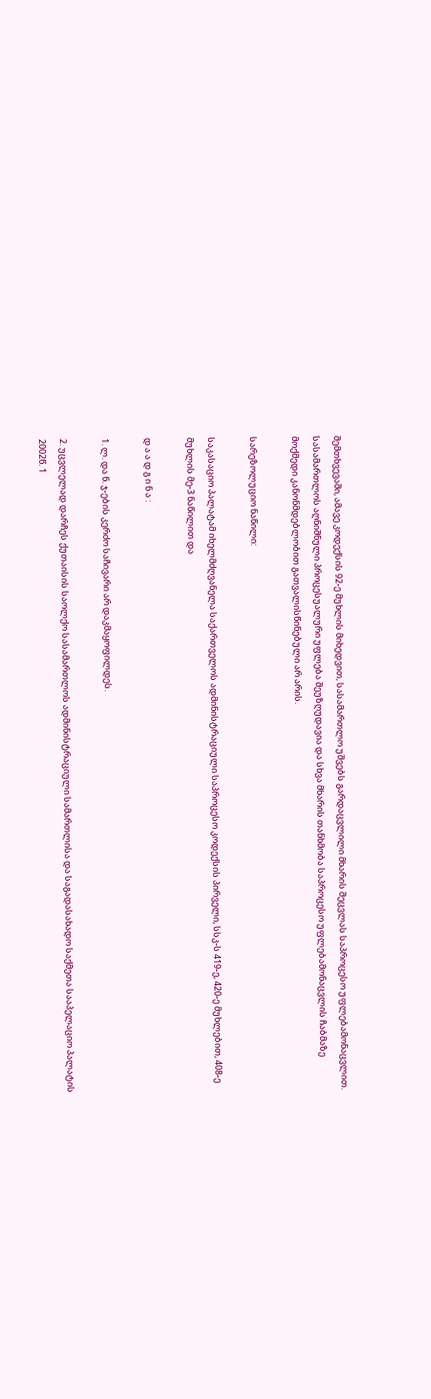შემთხვევაში, ამავე კოდექსის 92-ე მუხლის მიხედვით, სასამართლო უშვებს გარდაცვლილი მხარის შეცვლას საპროცესო უფლებამონაცვლით. სასამართლოს აღნიშნული პროცესუალური უფლება შეუზღუდავია და სხვა მხარის თანხმობა საპროცესო უფლებამონაცვლის ჩაბმაზე მოქმედი კანონმდებლობით გათვალისწინებული არ არის.

სარეზოლუციო ნაწილი:

საკასაციო პალატამ იხელმძღვანელა საქართველოს ადმინისტრაციული საპროცესო კოდექსის პირველი, სსკ-ს 419-ე, 420-ე მუხლებით, 408-ე მუხლის მე-3 ნაწილით და

დ ა ა დ გ ი ნ ა :

1. ლ. და ნ. ჯ-ების კერძო საჩივარი არ დაკმაყოფილდეს.

2. უცვლელად დარჩეს ქუთაისის საოლქო სასამართლოს ადმინისტრაციული სამართლისა და საგადასახადო საქმეთა სააპელაციო პალატის 2002წ. 1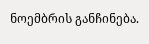ნოემბრის განჩინება.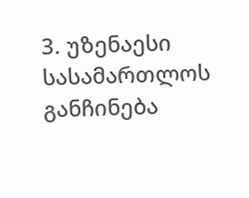3. უზენაესი სასამართლოს განჩინება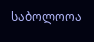საბოლოოა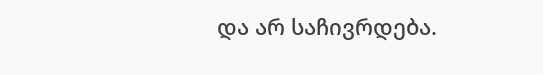და არ საჩივრდება.